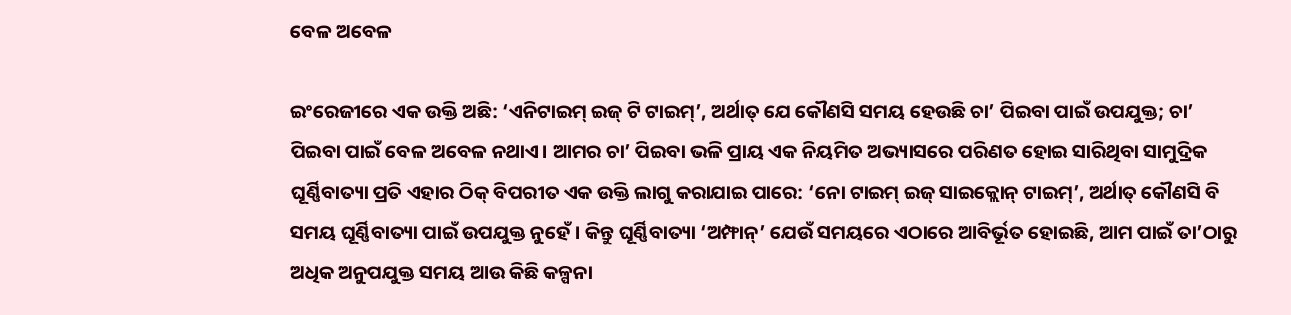ବେଳ ଅବେଳ

ଇଂରେଜୀରେ ଏକ ଉକ୍ତି ଅଛି: ‘ଏନିଟାଇମ୍‌ ଇଜ୍‌ ଟି ଟାଇମ୍’, ଅର୍ଥାତ୍ ଯେ କୌଣସି ସମୟ ହେଉଛି ଚା’ ପିଇବା ପାଇଁ ଉପଯୁକ୍ତ; ଚା’ ପିଇବା ପାଇଁ ବେଳ ଅବେଳ ନଥାଏ। ଆମର ଚା’ ପିଇବା ଭଳି ପ୍ରାୟ ଏକ ନିୟମିତ ଅଭ୍ୟାସରେ ପରିଣତ ହୋଇ ସାରିଥିବା ସାମୁଦ୍ରିକ ଘୂର୍ଣ୍ଣିବାତ୍ୟା ପ୍ରତି ଏହାର ଠିକ୍ ବିପରୀତ ଏକ ଉକ୍ତି ଲାଗୁ କରାଯାଇ ପାରେ: ‘ନୋ ଟାଇମ୍ ଇଜ୍ ସାଇକ୍ଲୋନ୍ ଟାଇମ୍’, ଅର୍ଥାତ୍ କୌଣସି ବି ସମୟ ଘୂର୍ଣ୍ଣିବାତ୍ୟା ପାଇଁ ଉପଯୁକ୍ତ ନୁହେଁ। କିନ୍ତୁ ଘୂର୍ଣ୍ଣିବାତ୍ୟା ‘ଅମ୍ଫାନ୍’ ଯେଉଁ ସମୟରେ ଏଠାରେ ଆବିର୍ଭୂତ ହୋଇଛି, ଆମ ପାଇଁ ତା’ଠାରୁ ଅଧିକ ଅନୁପଯୁକ୍ତ ସମୟ ଆଉ କିଛି କଳ୍ପନା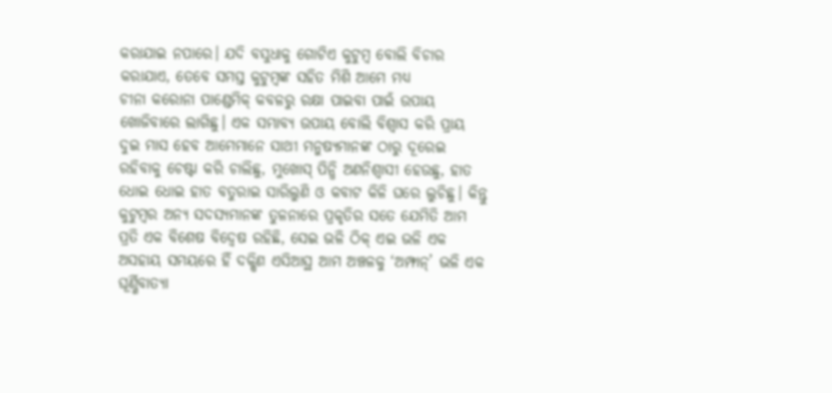କରାଯାଇ ନପାରେ। ଯଦି ବସୁଧାକୁ ଗୋଟିଏ କୁଟୁମ୍ବ ବୋଲି ବିଚାର କରାଯାଏ, ତେବେ ସମସ୍ତ କୁଟୁମ୍ବଙ୍କ ସହିତ ମିଶି ଆମେ ମଧ୍ୟ ଚୀନା ‌କରୋନା ପାଣ୍ଡେମିକ୍ କବଳରୁ ରକ୍ଷା ପାଇବା ପାଇଁ ଉପାୟ ଖୋଜିବାରେ ଲାଗିଛୁ। ଏକ ସମ୍ଭାବ୍ୟ ଉପାୟ ବୋଲି ବିଶ୍ବାସ କରି ପ୍ରାୟ ଦୁଇ ମାସ ହେବ ଆମେମାନେ ସାଥୀ ମନୁଷ୍ୟମାନଙ୍କ ଠାରୁ ଦୂରେଇ ରହିବାକୁ ଚେଷ୍ଟା କରି ଚାଲିଛୁ, ମୁଖୋସ୍ ପିନ୍ଧି ଅଣନିଶ୍ବାସୀ ହେଉଛୁ, ହାତ ଧୋଇ ଧୋଇ ହାତ ବତୁରାଇ ସାରିଲୁଣି ଓ କବାଟ କିଳି ଘରେ ଲୁଚିଛୁ। କିନ୍ତୁ କୁଟୁମ୍ବର ଅନ୍ୟ ସଦସ୍ୟମାନଙ୍କ ତୁଳନାରେ ପ୍ରକୃତିର ସତେ ଯେମିତି ଆମ ପ୍ରତି ଏକ ବିଶେଷ ବିଦ୍ବେଷ ରହିଛି, ସେଇ ଭଳି ଠିକ୍ ଏଇ ଭଳି ଏକ ଅସହାୟ ସମୟରେ ହିଁ ଦକ୍ଷିଣ ଏସିଆସ୍ଥ ଆମ ଅଞ୍ଚଳକୁ ‘ଅମ୍ଫାନ୍’ ଭଳି ଏକ ଘୂର୍ଣ୍ଣିବାତ୍ୟା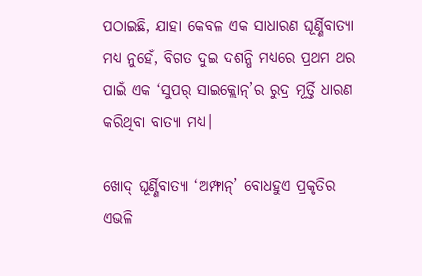ପଠାଇଛି, ଯାହା କେବଳ ଏକ ସାଧାରଣ ଘୂର୍ଣ୍ଣିବାତ୍ୟା ମଧ୍ୟ ନୁହେଁ, ବିଗତ ଦୁଇ ଦଶନ୍ଧି ମଧ୍ୟରେ ପ୍ରଥମ ଥର ପାଇଁ ଏକ ‘ସୁପର୍ ସାଇକ୍ଲୋନ୍‌’ର ରୁଦ୍ର ମୂର୍ତ୍ତି ଧାରଣ କରିଥିବା ବାତ୍ୟା ମଧ୍ୟ।

ଖୋଦ୍ ଘୂର୍ଣ୍ଣିବାତ୍ୟା ‘ଅମ୍ଫାନ୍’ ବୋଧହୁଏ ପ୍ରକୃତିର ଏଭଳି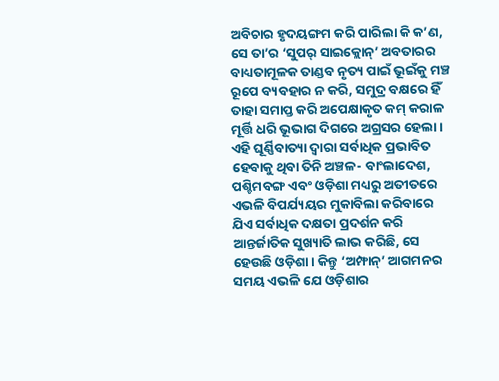ଅବିଚାର ହୃଦୟଙ୍ଗମ କରି ପାରିଲା କି କ’ଣ, ସେ ତା’ର ‘ସୁପର୍ ସାଇକ୍ଲୋନ୍’ ଅବତାରର ବାଧ୍ୟତାମୂଳକ ତାଣ୍ଡବ ନୃତ୍ୟ ପାଇଁ ଭୂଇଁକୁ ମଞ୍ଚ ରୂପେ ବ୍ୟବହାର ନ କରି, ସମୁଦ୍ର ବକ୍ଷରେ ହିଁ ତାହା ସମାପ୍ତ କରି ଅପେକ୍ଷାକୃତ କମ୍ କରାଳ ମୂର୍ତ୍ତି ଧରି ଭୂଭାଗ ଦିଗରେ ଅଗ୍ରସର ହେଲା। ଏହି ଘୂର୍ଣ୍ଣିବାତ୍ୟା ଦ୍ବାରା ସର୍ବାଧିକ ପ୍ରଭାବିତ ହେବାକୁ ଥିବା ତିନି ଅଞ୍ଚଳ- ବାଂଲାଦେଶ, ପଶ୍ଚିମବଙ୍ଗ ଏବଂ ଓଡ଼ିଶା ମଧ୍ୟରୁ ଅତୀତରେ ଏଭଳି ବିପର୍ଯ୍ୟୟର ମୁକାବିଲା କରିବାରେ ଯିଏ ସର୍ବାଧିକ ଦକ୍ଷତା ପ୍ରଦର୍ଶନ କରି ଆନ୍ତର୍ଜାତିକ ସୁଖ୍ୟାତି ଲାଭ କରିଛି, ସେ ହେଉଛି ଓଡ଼ିଶା। କିନ୍ତୁ ‘ଅମ୍ଫାନ୍’ ଆଗମନର ସମୟ ଏଭଳି ଯେ ଓଡ଼ିଶାର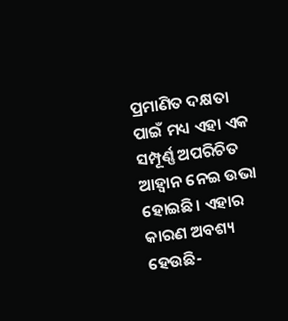ପ୍ରମାଣିତ ଦକ୍ଷତା ପାଇଁ ମଧ୍ୟ ଏହା ଏକ ସମ୍ପୂର୍ଣ୍ଣ ଅପରିଚିତ ଆହ୍ବାନ ନେଇ ଉଭା ହୋଇଛି। ଏହାର କାରଣ ଅବଶ୍ୟ ହେଉଛି-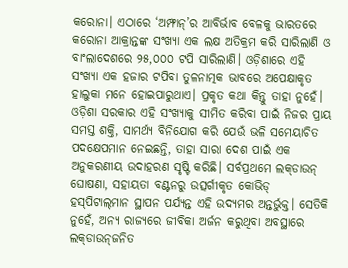କରୋନା। ଏଠାରେ ‘ଅମ୍ଫାନ୍’ର ଆବିର୍ଭାବ ବେଳକୁ ଭାରତରେ କରୋନା ଆକ୍ରାନ୍ତଙ୍କ ସଂଖ୍ୟା ଏକ ଲକ୍ଷ ଅତିକ୍ରମ କରି ସାରିଲାଣି ଓ ବାଂଲାଦେଶରେ ୨୫,୦୦୦ ଟପି ସାରିଲାଣି। ‌ଓଡ଼ିଶାରେ ଏହି ସଂଖ୍ୟା ଏକ ହଜାର ଟପିବା ତୁଳନାତ୍ମକ ଭାବରେ ଅପେକ୍ଷାକୃତ ହାଲୁକା ମନେ ହୋଇପାରୁଥାଏ। ପ୍ରକୃତ କଥା କିନ୍ତୁ ତାହ‌ା ନୁହେଁ। ଓଡ଼ିଶା ସରକାର ଏହି ସଂଖ୍ୟାକୁ ସୀମିତ କରିବା ପାଇଁ ନିଜର ପ୍ରାୟ ସମସ୍ତ ଶକ୍ତି, ସାମର୍ଥ୍ୟ ବିନିଯୋଗ କରି ଯେଉଁ ଭଳି ସମ‌େୟାଚିତ ପଦକ୍ଷେପମାନ ନେଇଛନ୍ତି, ତାହା ସାରା ଦେଶ ପାଇଁ ଏକ ଅନୁକରଣୀୟ ଉଦାହରଣ ସୃ‌ଷ୍ଟି କରିଛି। ସର୍ବପ୍ରଥମେ ଲକ୍‌ଡାଉନ୍ ଘୋଷଣା, ସହାୟତା ବଣ୍ଟନରୁ ଉତ୍ସର୍ଗୀକୃତ କୋଭିଡ୍ ହସ୍‌ପିଟାଲ୍‌ମାନ ସ୍ଥାପନ ପର୍ଯ୍ୟନ୍ତ ଏହି ଉଦ୍ୟମର ଅନ୍ତର୍ଭୁକ୍ତ। ସେତିକି ନୁହେଁ, ଅନ୍ୟ ରାଜ୍ୟରେ ଜୀବିକା ଅର୍ଜନ କରୁଥିବା ଅବସ୍ଥାରେ ଲକ୍‌ଡାଉନ୍‌ଜନିତ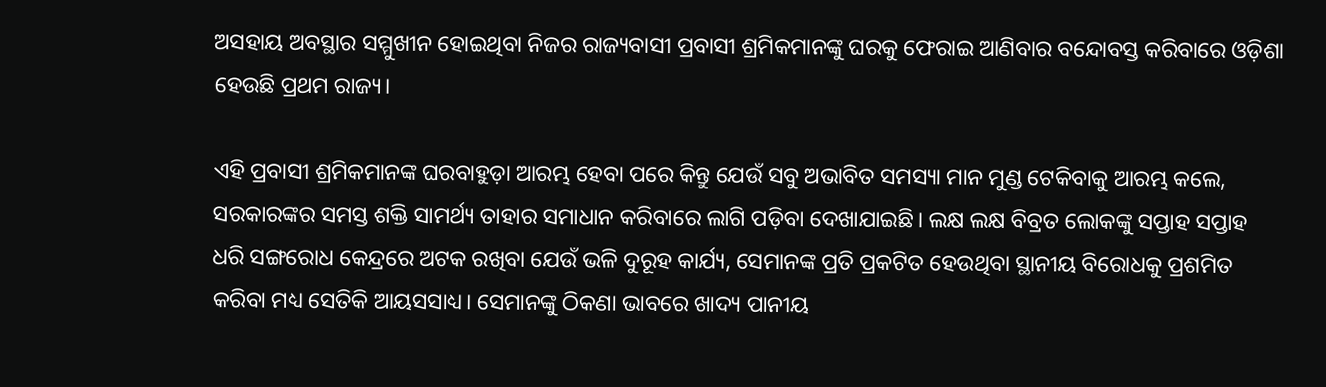ଅସହାୟ ଅବସ୍ଥାର ସମ୍ମୁଖୀନ ହୋଇଥିବା ନିଜର ରାଜ୍ୟବାସୀ ପ୍ରବାସୀ ଶ୍ରମିକମାନଙ୍କୁ ଘରକୁ ଫେରାଇ ଆଣିବାର ବନ୍ଦୋବସ୍ତ କରିବାରେ ଓଡ଼ିଶା ହେଉଛି ପ୍ରଥମ ରାଜ୍ୟ।

ଏହି ପ୍ରବାସୀ ଶ୍ରମିକମାନଙ୍କ ଘରବାହୁଡ଼ା ଆରମ୍ଭ ହେବା ପରେ କିନ୍ତୁ ଯେଉଁ ସବୁ ଅଭାବିତ ସମସ୍ୟା ମାନ ମୁଣ୍ଡ ଟେକିବାକୁ ଆରମ୍ଭ କଲେ, ସରକାରଙ୍କର ସମସ୍ତ ଶକ୍ତି ସାମର୍ଥ୍ୟ ତାହାର ସମାଧାନ କରିବାରେ ଲାଗି ପଡ଼ିବା ଦେଖାଯାଇଛି। ଲକ୍ଷ ଲକ୍ଷ ବିବ୍ରତ ଲୋକଙ୍କୁ ସପ୍ତାହ ସପ୍ତାହ ଧରି ସଙ୍ଗରୋଧ କେନ୍ଦ୍ରରେ ଅଟକ ରଖିବା ଯେଉଁ ଭଳି ଦୁରୂହ କାର୍ଯ୍ୟ, ସେମାନଙ୍କ ପ୍ରତି ପ୍ରକଟିତ ହେଉଥିବା ସ୍ଥାନୀୟ ବିରୋଧକୁ ପ୍ରଶମିତ କରିବା ମଧ୍ୟ ସେତିକି ଆୟସସାଧ୍ୟ। ସେମାନଙ୍କୁ ଠିକଣା ଭାବରେ ଖାଦ୍ୟ ପାନୀୟ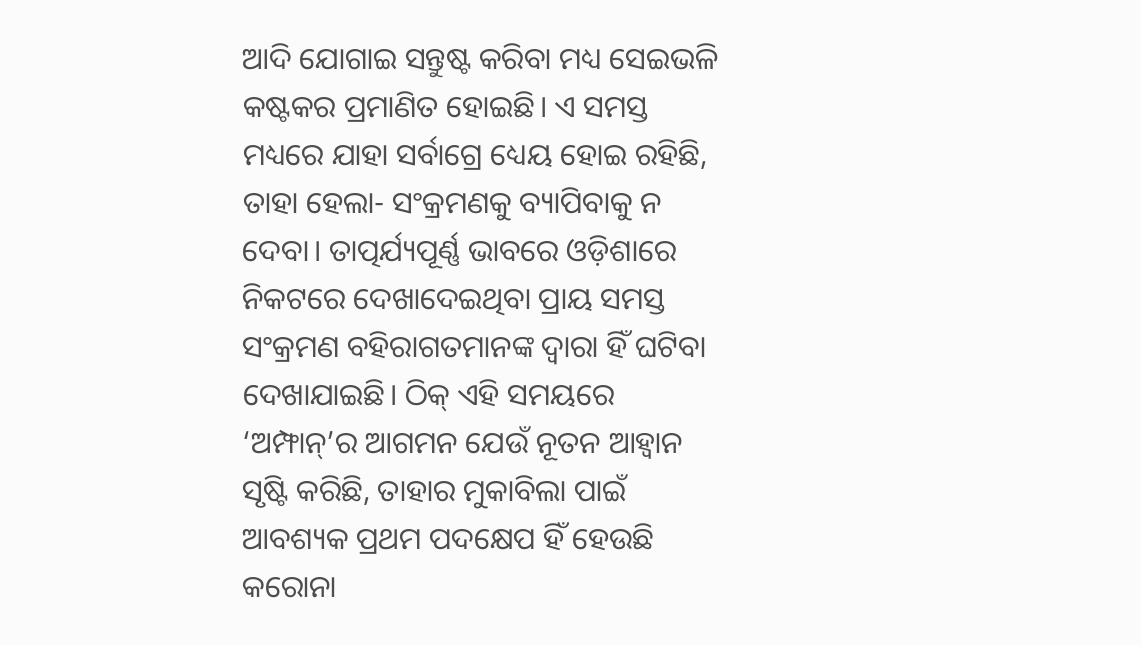ଆଦି ଯୋଗାଇ ସନ୍ତୁଷ୍ଟ କରିବା ମଧ୍ୟ ସେଇଭଳି କଷ୍ଟକର ପ୍ରମାଣିତ ହୋଇଛି। ଏ ସମସ୍ତ ମଧ୍ୟରେ ଯାହା ସର୍ବାଗ୍ରେ ଧ୍ୟେୟ ହୋଇ ରହିଛି, ତାହା ହେଲା- ସଂକ୍ରମଣକୁ ବ୍ୟାପିବାକୁ ନ ଦେବା। ତାତ୍ପର୍ଯ୍ୟପୂର୍ଣ୍ଣ ଭାବରେ ଓଡ଼ିଶାରେ ନିକଟରେ ଦେଖାଦେଇଥିବା ପ୍ରାୟ ସମସ୍ତ ସଂକ୍ରମଣ ବହିରାଗତମାନଙ୍କ ଦ୍ବାରା ହିଁ ଘଟିବା ଦେଖାଯାଇଛି। ଠିକ୍ ଏହି ସମୟରେ ‘ଅମ୍ଫାନ୍‌’ର ଆଗମନ ଯେଉଁ ନୂତନ ଆହ୍ବାନ ସୃଷ୍ଟି କରିଛି, ତାହାର ମୁକାବିଲା ପାଇଁ ଆବଶ୍ୟକ ପ୍ରଥମ ପଦକ୍ଷେପ ହିଁ ହେଉଛି କରୋନା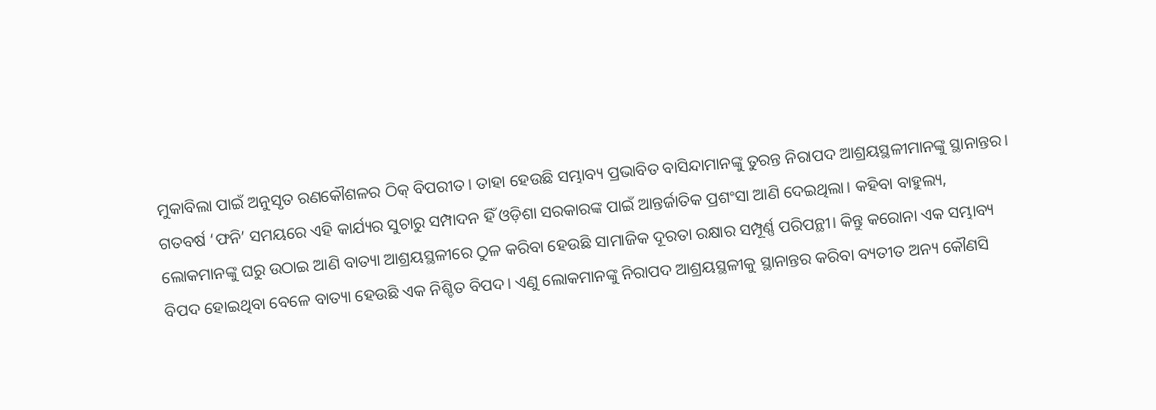ମୁକାବିଲା ପାଇଁ ଅନୁସୃତ ରଣକୌଶଳର ଠିକ୍ ବିପରୀତ। ତାହା ହେଉଛି ସମ୍ଭାବ୍ୟ ପ୍ରଭାବିତ ବାସିନ୍ଦାମାନଙ୍କୁ ତୁରନ୍ତ ନିରାପଦ ଆଶ୍ରୟସ୍ଥଳୀମାନଙ୍କୁ ସ୍ଥାନାନ୍ତର। ଗତବର୍ଷ ‘ଫନି’ ସମୟରେ ଏହି କାର୍ଯ୍ୟର ସୁଚାରୁ ସମ୍ପାଦନ ହିଁ ଓଡ଼ିଶା ସରକାରଙ୍କ ପାଇଁ ଆନ୍ତର୍ଜାତିକ ପ୍ରଶଂସା ଆଣି ଦେଇଥିଲା। କହିବା ବାହୁଲ୍ୟ, ଲୋକମାନଙ୍କୁ ଘରୁ ଉଠାଇ ଆଣି ବାତ୍ୟା ଆଶ୍ରୟସ୍ଥଳୀରେ ଠୁଳ କରିବା ହେଉଛି ସାମାଜିକ ଦୂରତା ରକ୍ଷାର ସମ୍ପୂର୍ଣ୍ଣ ପରିପନ୍ଥୀ। କିନ୍ତୁ କରୋନା ଏକ ସମ୍ଭାବ୍ୟ ବିପଦ ହୋଇଥିବା ବେଳେ ବାତ୍ୟା ହେଉଛି ଏକ ନିଶ୍ଚିତ ବିପଦ। ଏଣୁ ଲୋକମାନଙ୍କୁ ନିରାପଦ ଆଶ୍ରୟସ୍ଥଳୀକୁ ସ୍ଥାନାନ୍ତର କରିବା ବ୍ୟତୀତ ଅନ୍ୟ କୌଣସି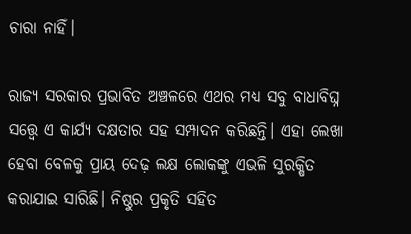ଚାରା ନାହିଁ।

ରାଜ୍ୟ ସରକାର ପ୍ରଭାବିତ ଅଞ୍ଚଳରେ ଏଥର ମଧ୍ୟ ସବୁ ବାଧାବିଘ୍ନ ସତ୍ତ୍ବେ ଏ କାର୍ଯ୍ୟ ଦକ୍ଷତାର ସହ ସମ୍ପାଦନ କରିଛନ୍ତି। ଏହା ଲେଖା ହେବା ବେଳକୁ ପ୍ରାୟ ଦେଢ଼ ଲକ୍ଷ ଲୋକଙ୍କୁ ଏଭଳି ସୁରକ୍ଷିତ କରାଯାଇ ସାରିଛି। ନିଷ୍ଠୁର ପ୍ରକୃତି ସହିତ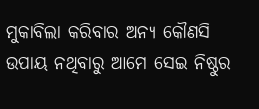ମୁକାବିଲା କରିବାର ଅନ୍ୟ କୌଣସି ଉପାୟ ନଥିବାରୁ ଆମେ ସେଇ ନିଷ୍ଠୁର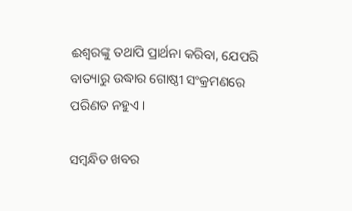ଈଶ୍ବରଙ୍କୁ ତଥାପି ପ୍ରାର୍ଥନା କରିବା, ଯେପରି ବାତ୍ୟାରୁ ଉଦ୍ଧାର ଗୋଷ୍ଠୀ ସଂକ୍ରମଣରେ ପରିଣତ ନହୁଏ।

ସମ୍ବନ୍ଧିତ ଖବର